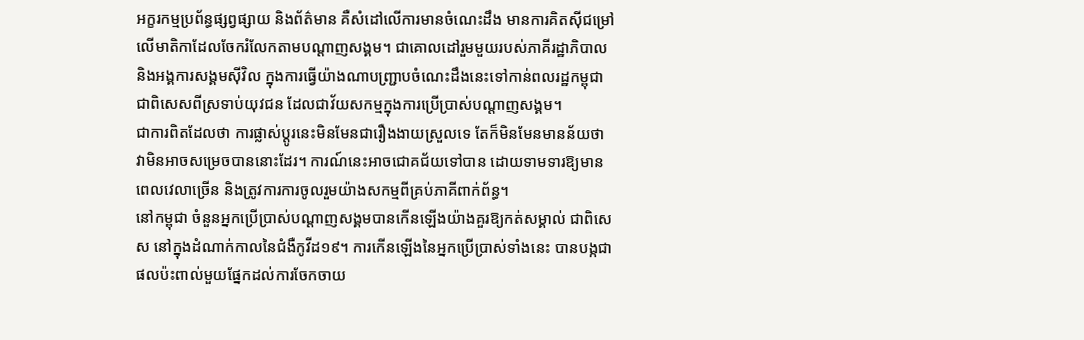អក្ខរកម្មប្រព័ន្ធផ្សព្វផ្សាយ និងព័ត៌មាន គឺសំដៅលើការមានចំណេះដឹង មានការគិតស៊ីជម្រៅលើមាតិកាដែលចែករំលែកតាមបណ្ដាញសង្គម។ ជាគោលដៅរួមមួយរបស់ភាគីរដ្ឋាភិបាល និងអង្គការសង្គមស៊ីវិល ក្នុងការធ្វើយ៉ាងណាបញ្រ្ជាបចំណេះដឹងនេះទៅកាន់ពលរដ្ឋកម្ពុជា ជាពិសេសពីស្រទាប់យុវជន ដែលជាវ័យសកម្មក្នុងការប្រើប្រាស់បណ្ដាញសង្គម។
ជាការពិតដែលថា ការផ្លាស់ប្ដូរនេះមិនមែនជារឿងងាយស្រួលទេ តែក៏មិនមែនមានន័យថា វាមិនអាចសម្រេចបាននោះដែរ។ ការណ៍នេះអាចជោគជ័យទៅបាន ដោយទាមទារឱ្យមានពេលវេលាច្រើន និងត្រូវការការចូលរួមយ៉ាងសកម្មពីគ្រប់ភាគីពាក់ព័ន្ធ។
នៅកម្ពុជា ចំនួនអ្នកប្រើប្រាស់បណ្ដាញសង្គមបានកើនឡើងយ៉ាងគួរឱ្យកត់សម្គាល់ ជាពិសេស នៅក្នុងដំណាក់កាលនៃជំងឺកូវីដ១៩។ ការកើនឡើងនៃអ្នកប្រើប្រាស់ទាំងនេះ បានបង្កជាផលប៉ះពាល់មួយផ្នែកដល់ការចែកចាយ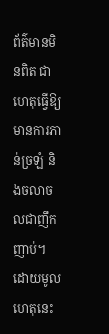ព័ត៌មានមិនពិត ជាហេតុធ្វើឱ្យមានការភាន់ច្រឡំ និងចលាចលជាញឹកញាប់។
ដោយមូលហេតុនេះ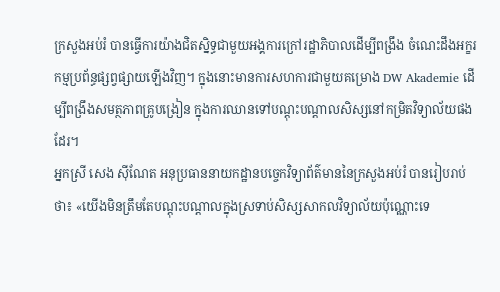ក្រសួងអប់រំ បានធ្វើការយ៉ាងជិតស្និទ្ធជាមួយអង្គការក្រៅរដ្ឋាភិបាលដើម្បីពង្រឹង ចំណេះដឹងអក្ខរកម្មប្រព័ន្ធផ្សព្វផ្សាយឡើងវិញ។ ក្នុងនោះមានការសហការជាមួយគម្រោង DW Akademie ដើម្បីពង្រឹងសមត្ថភាពគ្រូបង្រៀន ក្នុងការឈានទៅបណ្ដុះបណ្ដាលសិស្សនៅកម្រិតវិទ្យាល័យផងដែរ។
អ្នកស្រី សេង ស៊ីណែត អនុប្រធាននាយកដ្ឋានបច្ចេកវិទ្យាព័ត៌មាននៃក្រសួងអប់រំ បានរៀបរាប់ថា៖ «យើងមិនត្រឹមតែបណ្ដុះបណ្ដាលក្នុងស្រទាប់សិស្សសាកលវិទ្យាល័យប៉ុណ្ណោះទេ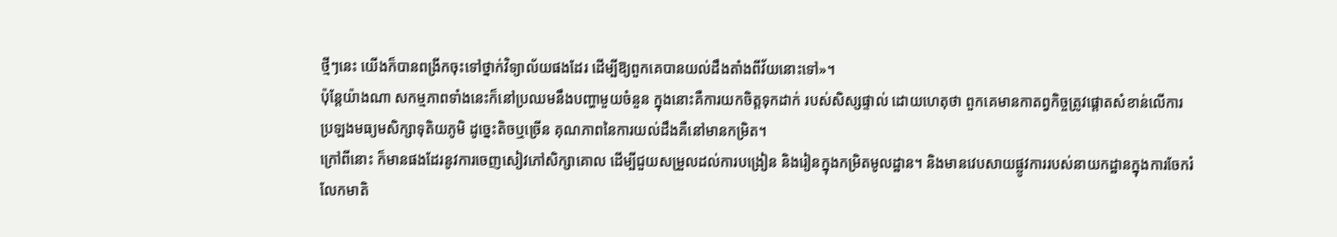ថ្មីៗនេះ យើងក៏បានពង្រីកចុះទៅថ្នាក់វិទ្យាល័យផងដែរ ដើម្បីឱ្យពួកគេបានយល់ដឹងតាំងពីវ័យនោះទៅ»។
ប៉ុន្តែយ៉ាងណា សកម្មភាពទាំងនេះក៏នៅប្រឈមនឹងបញ្ហាមួយចំនួន ក្នុងនោះគឺការយកចិត្តទុកដាក់ របស់សិស្សផ្ទាល់ ដោយហេតុថា ពួកគេមានកាតព្វកិច្ចត្រូវផ្ដោតសំខាន់លើការប្រឡងមធ្យមសិក្សាទុតិយភូមិ ដូច្នេះតិចឬច្រើន គុណភាពនៃការយល់ដឹងគឺនៅមានកម្រិត។
ក្រៅពីនោះ ក៏មានផងដែរនូវការចេញសៀវភៅសិក្សាគោល ដើម្បីជួយសម្រួលដល់ការបង្រៀន និងរៀនក្នុងកម្រិតមូលដ្ឋាន។ និងមានវេបសាយផ្លូវការរបស់នាយកដ្ឋានក្នុងការចែករំលែកមាតិ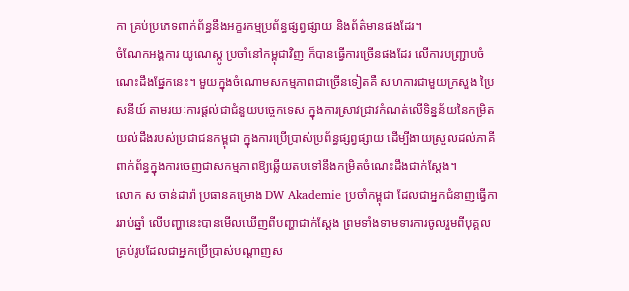កា គ្រប់ប្រភេទពាក់ព័ន្ធនឹងអក្ខរកម្មប្រព័ន្ធផ្សព្វផ្សាយ និងព័ត៌មានផងដែរ។
ចំណែកអង្គការ យូណេស្កូ ប្រចាំនៅកម្ពុជាវិញ ក៏បានធ្វើការច្រើនផងដែរ លើការបញ្រ្ជាបចំណេះដឹងផ្នែកនេះ។ មួយក្នុងចំណោមសកម្មភាពជាច្រើនទៀតគឺ សហការជាមួយក្រសួង ប្រៃសនីយ៍ តាមរយៈការផ្ដល់ជាជំនួយបច្ចេកទេស ក្នុងការស្រាវជ្រាវកំណត់លើទិន្នន័យនៃកម្រិតយល់ដឹងរបស់ប្រជាជនកម្ពុជា ក្នុងការប្រើប្រាស់ប្រព័ន្ធផ្សព្វផ្សាយ ដើម្បីងាយស្រួលដល់ភាគីពាក់ព័ន្ធក្នុងការចេញជាសកម្មភាពឱ្យឆ្លើយតបទៅនឹងកម្រិតចំណេះដឹងជាក់ស្ដែង។
លោក ស ចាន់ដារ៉ា ប្រធានគម្រោង DW Akademie ប្រចាំកម្ពុជា ដែលជាអ្នកជំនាញធ្វើការរាប់ឆ្នាំ លើបញ្ហានេះបានមើលឃើញពីបញ្ហាជាក់ស្ដែង ព្រមទាំងទាមទារការចូលរួមពីបុគ្គលគ្រប់រូបដែលជាអ្នកប្រើប្រាស់បណ្ដាញស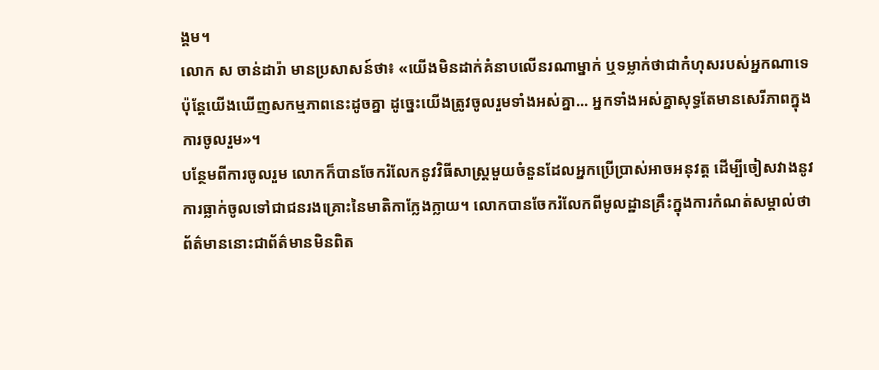ង្គម។
លោក ស ចាន់ដារ៉ា មានប្រសាសន៍ថា៖ «យើងមិនដាក់គំនាបលើនរណាម្នាក់ ឬទម្លាក់ថាជាកំហុសរបស់អ្នកណាទេ ប៉ុន្តែយើងឃើញសកម្មភាពនេះដូចគ្នា ដូច្នេះយើងត្រូវចូលរួមទាំងអស់គ្នា... អ្នកទាំងអស់គ្នាសុទ្ធតែមានសេរីភាពក្នុងការចូលរួម»។
បន្ថែមពីការចូលរួម លោកក៏បានចែករំលែកនូវវិធីសាស្រ្តមួយចំនួនដែលអ្នកប្រើប្រាស់អាចអនុវត្ត ដើម្បីចៀសវាងនូវការធ្លាក់ចូលទៅជាជនរងគ្រោះនៃមាតិកាក្លែងក្លាយ។ លោកបានចែករំលែកពីមូលដ្ឋានគ្រឹះក្នុងការកំណត់សម្គាល់ថា ព័ត៌មាននោះជាព័ត៌មានមិនពិត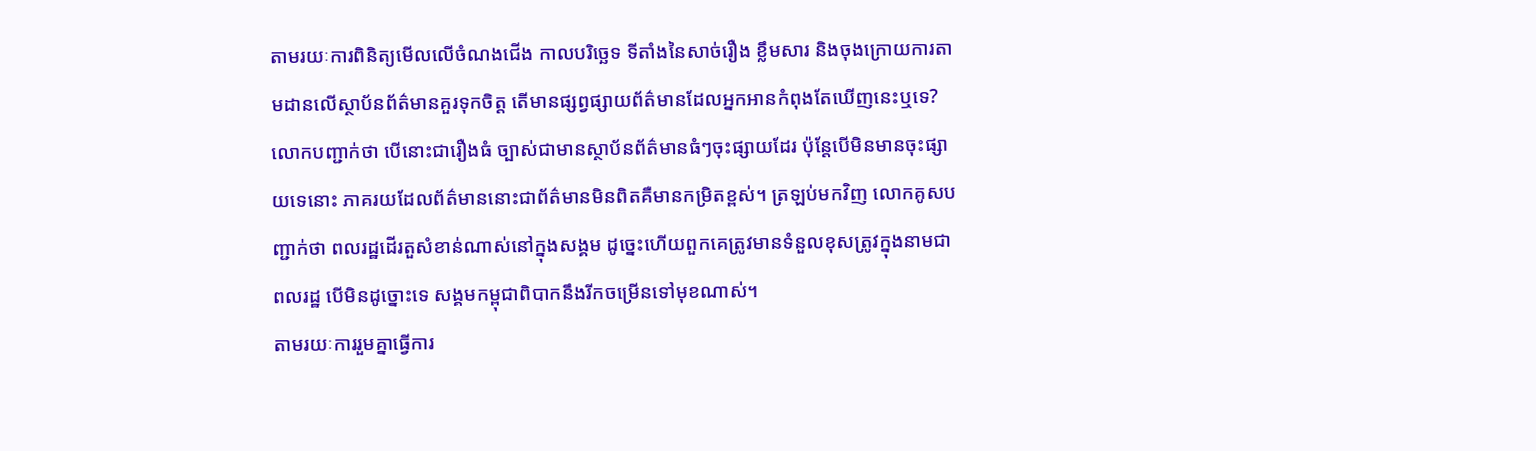តាមរយៈការពិនិត្យមើលលើចំណងជើង កាលបរិច្ឆេទ ទីតាំងនៃសាច់រឿង ខ្លឹមសារ និងចុងក្រោយការតាមដានលើស្ថាប័នព័ត៌មានគួរទុកចិត្ត តើមានផ្សព្វផ្សាយព័ត៌មានដែលអ្នកអានកំពុងតែឃើញនេះឬទេ?
លោកបញ្ជាក់ថា បើនោះជារឿងធំ ច្បាស់ជាមានស្ថាប័នព័ត៌មានធំៗចុះផ្សាយដែរ ប៉ុន្តែបើមិនមានចុះផ្សាយទេនោះ ភាគរយដែលព័ត៌មាននោះជាព័ត៌មានមិនពិតគឺមានកម្រិតខ្ពស់។ ត្រឡប់មកវិញ លោកគូសបញ្ជាក់ថា ពលរដ្ឋដើរតួសំខាន់ណាស់នៅក្នុងសង្គម ដូច្នេះហើយពួកគេត្រូវមានទំនួលខុសត្រូវក្នុងនាមជាពលរដ្ឋ បើមិនដូច្នោះទេ សង្គមកម្ពុជាពិបាកនឹងរីកចម្រើនទៅមុខណាស់។
តាមរយៈការរួមគ្នាធ្វើការ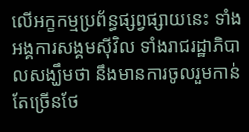លើអក្ខកម្មប្រព័ន្ធផ្សព្វផ្សាយនេះ ទាំងអង្គការសង្គមស៊ីវិល ទាំងរាជរដ្ឋាភិបាលសង្ឃឹមថា នឹងមានការចូលរួមកាន់តែច្រើនថែ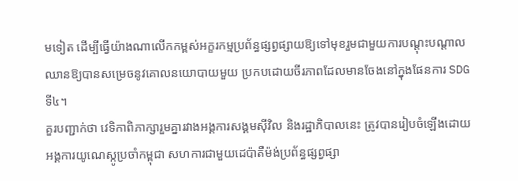មទៀត ដើម្បីធ្វើយ៉ាងណាលើកកម្ពស់អក្ខរកម្មប្រព័ន្ធផ្សព្វផ្សាយឱ្យទៅមុខរួមជាមួយការបណ្ដុះបណ្ដាល ឈានឱ្យបានសម្រេចនូវគោលនយោបាយមួយ ប្រកបដោយចីរភាពដែលមានចែងនៅក្នុងផែនការ SDG ទី៤។
គួរបញ្ជាក់ថា វេទិកាពិភាក្សារួមគ្នារវាងអង្គការសង្គមស៊ីវិល និងរដ្ឋាភិបាលនេះ ត្រូវបានរៀបចំឡើងដោយអង្គការយូណេស្កូប្រចាំកម្ពុជា សហការជាមួយដេប៉ាតឺម៉ង់ប្រព័ន្ធផ្សព្វផ្សា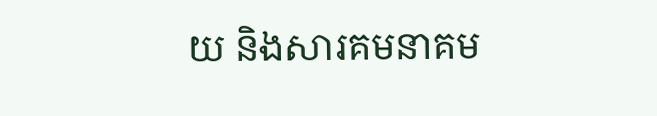យ និងសារគមនាគម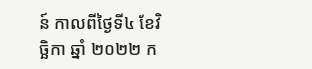ន៍ កាលពីថ្ងៃទី៤ ខែវិច្ឆិកា ឆ្នាំ ២០២២ ក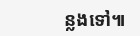ន្លងទៅ៕